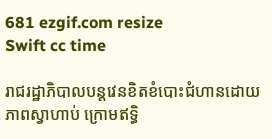681 ezgif.com resize
Swift cc time

រាជរដ្ឋាភិបាលបន្តវេនខិតខំបោះជំហានដោយភាពស្វាហាប់ ក្រោមឥទ្ធិ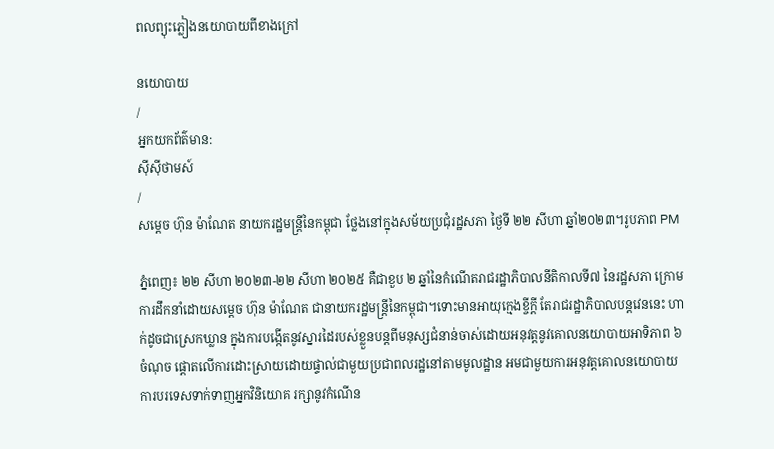ពលព្យុះភ្លៀងនយោបាយពីខាងក្រៅ

នយោបាយ
/
អ្នកយកព័ត៌មាន:
ស៊ីស៊ីថាមស៍
/
សម្តេច ហ៊ុន ម៉ាណែត នាយករដ្ឋមន្ត្រីនៃកម្ពុជា ថ្លែងនៅក្នុងសម័យប្រជុំរដ្ឋសភា ថ្ងៃទី ២២ សីហា ឆ្នាំ២០២៣។រូបភាព PM

ភ្នំពេញ៖ ២២ សីហា ២០២៣-២២ សីហា ២០២៥ គឺជាខួប ២ ឆ្នាំនៃកំណើតរាជរដ្ឋាភិបាលនីតិកាលទី៧ នៃរដ្ឋសភា ក្រោមការដឹកនាំដោយសម្តេច ហ៊ុន ម៉ាណែត ជានាយករដ្ឋមន្ត្រីនៃកម្ពុជា។ទោះមានអាយុក្មេងខ្ចីក្តី តែរាជរដ្ឋាភិបាលបន្តវេននេះ ហាក់ដូចជាស្រេកឃ្លាន ក្នុងការបង្កើតនូវស្នារដៃរបស់ខ្លួនបន្តពីមនុស្សជំនាន់ចាស់ដោយអនុវត្តនូវគោលនយោបាយអាទិភាព ៦ចំណុច ផ្តោតលើការដោះស្រាយដោយផ្ទាល់ជាមួយប្រជាពលរដ្ឋនៅតាមមូលដ្ឋាន អមជាមួយការអនុវត្តគោលនយោបាយការបរទេសទាក់ទាញអ្នកវិនិយោគ រក្សានូវកំណើន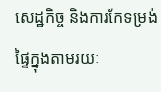សេដ្ឋកិច្ច និងការកែទម្រង់ផ្ទៃក្នុងតាមរយៈ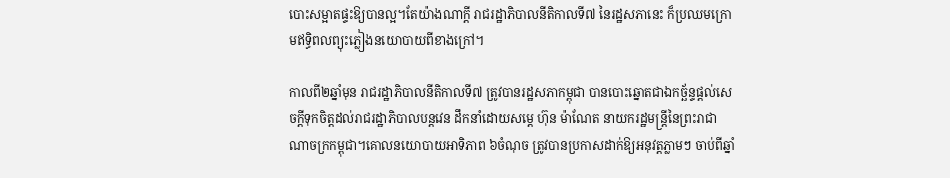បោះសម្អាតផ្ទះឱ្យបានល្អ។តែយ៉ាងណាក្តី រាជរដ្ឋាភិបាលនីតិកាលទី៧ នៃរដ្ឋសភានេះ ក៏ប្រឈមក្រោមឥទ្ធិពលព្យុះភ្លៀងនយោបាយពីខាងក្រៅ។

កាលពី២ឆ្នាំមុន រាជរដ្ឋាភិបាលនីតិកាលទី៧ ត្រូវបានរដ្ឋសភាកម្ពុជា បានបោះឆ្នោតជាឯកច្ឆ័ន្ទផ្តល់សេចក្តីទុកចិត្តដល់រាជរដ្ឋាភិបាលបន្តវេន ដឹកនាំដោយសម្តេ ហ៊ុន ម៉ាណែត នាយករដ្ឋមន្ត្រីនៃព្រះរាជាណាចក្រកម្ពុជា។គោលនយោបាយអាទិភាព ៦ចំណុច ត្រូវបានប្រកាសដាក់ឱ្យអនុវត្តភ្លាមៗ ចាប់ពីឆ្នាំ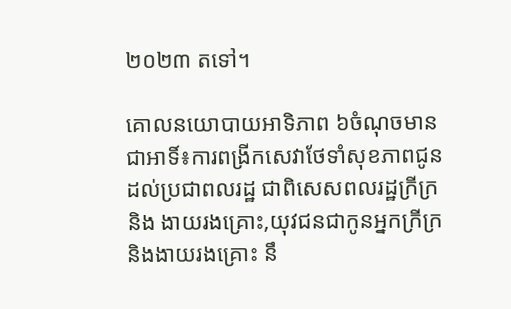២០២៣ តទៅ។

គោលនយោបាយអាទិភាព ៦ចំណុចមានជាអាទិ៍៖ការពង្រីកសេវាថែទាំសុខភាពជូនដល់ប្រជាពលរដ្ឋ ជាពិសេសពលរដ្ឋក្រីក្រនិង ងាយរងគ្រោះ,យុវជនជាកូនអ្នកក្រីក្រ និងងាយរងគ្រោះ នឹ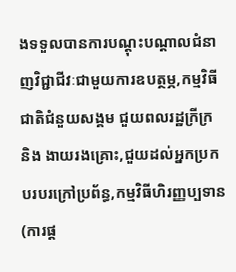ងទទួលបានការបណ្ដុះបណ្ដាលជំនាញវិជ្ជាជីវៈជាមួយការឧបត្ថម្ភ,កម្មវិធីជាតិជំនួយសង្គម ជួយពលរដ្ឋក្រីក្រ និង ងាយរងគ្រោះ,ជួយដល់អ្នកប្រកបរបរក្រៅប្រព័ន្ធ,កម្មវិធីហិរញ្ញប្បទាន (ការផ្ដ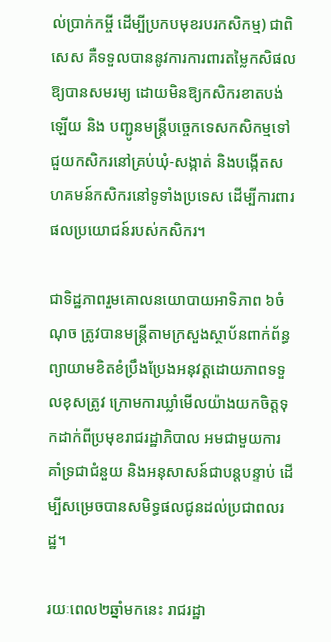ល់ប្រាក់កម្ចី ដើម្បីប្រកបមុខរបរកសិកម្ម) ជាពិសេស គឺទទួលបាននូវការការពារតម្លៃកសិផលឱ្យបានសមរម្យ ដោយមិនឱ្យកសិករខាតបង់ឡើយ និង បញ្ជូនមន្ត្រីបច្ចេកទេសកសិកម្មទៅជួយកសិករនៅគ្រប់ឃុំ-សង្កាត់ និងបង្កើតសហគមន៍កសិករនៅទូទាំងប្រទេស ដើម្បីការពារផលប្រយោជន៍របស់កសិករ។

ជាទិដ្ឋភាពរួមគោលនយោបាយអាទិភាព ៦ចំណុច ត្រូវបានមន្ត្រីតាមក្រសួងស្ថាប័នពាក់ព័ន្ធព្យាយាមខិតខំប្រឹងប្រែងអនុវត្តដោយភាពទទួលខុសត្រូវ ក្រោមការឃ្លាំមើលយ៉ាងយកចិត្តទុកដាក់ពីប្រមុខរាជរដ្ឋាភិបាល អមជាមួយការគាំទ្រជាជំនួយ និងអនុសាសន៍ជាបន្តបន្ទាប់ ដើម្បីសម្រេចបានសមិទ្ធផលជូនដល់ប្រជាពលរដ្ឋ។

រយៈពេល២ឆ្នាំមកនេះ រាជរដ្ឋា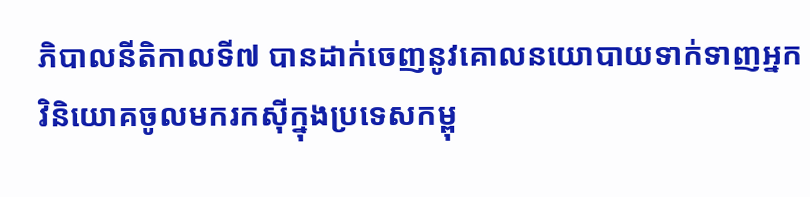ភិបាលនីតិកាលទី៧ បានដាក់ចេញនូវគោលនយោបាយទាក់ទាញអ្នកវិនិយោគចូលមករកស៊ីក្នុងប្រទេសកម្ពុ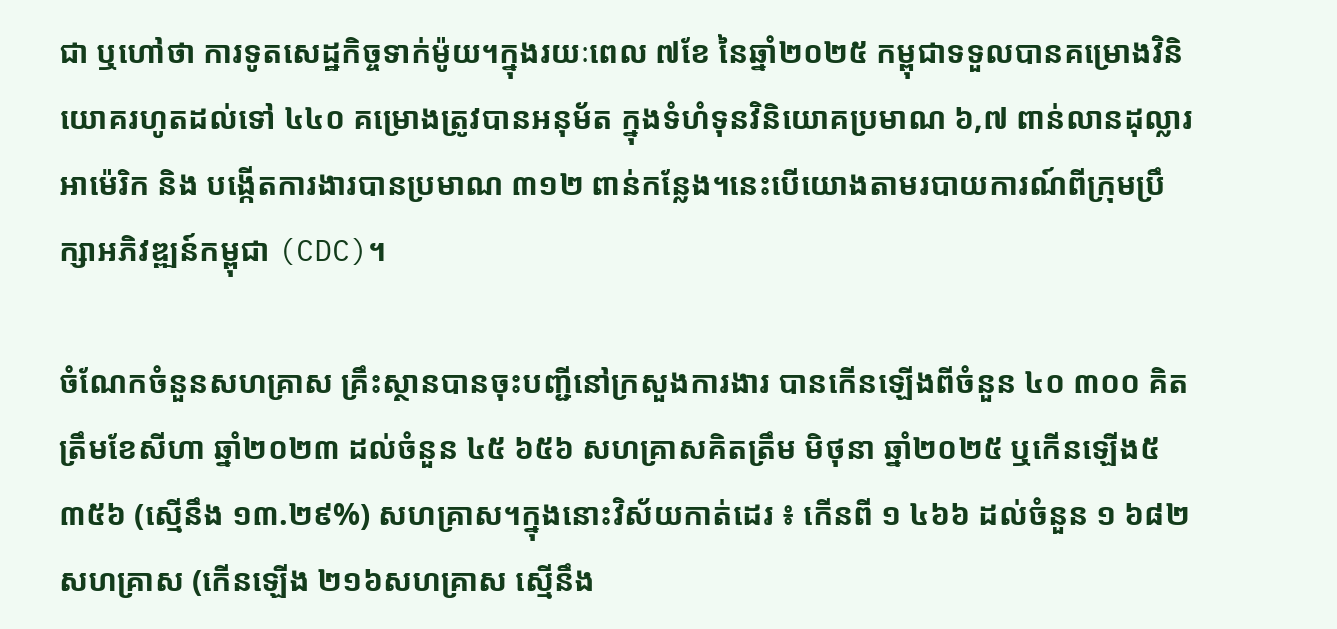ជា ឬហៅថា ការទូតសេដ្ឋកិច្ចទាក់ម៉ូយ។ក្នុងរយៈពេល ៧ខែ នៃឆ្នាំ២០២៥ កម្ពុជាទទួលបានគម្រោងវិនិយោគរហូតដល់ទៅ ៤៤០ គម្រោងត្រូវបានអនុម័ត ក្នុងទំហំទុនវិនិយោគប្រមាណ ៦,៧ ពាន់លានដុល្លារអាម៉េរិក និង បង្កើតការងារបានប្រមាណ ៣១២ ពាន់កន្លែង។នេះបើយោងតាមរបាយការណ៍ពីក្រុមប្រឹក្សាអភិវឌ្ឍន៍កម្ពុជា (CDC)។

ចំណែកចំនួនសហគ្រាស គ្រឹះស្ថានបានចុះបញ្ជីនៅក្រសួងការងារ បានកើនឡើងពីចំនួន ៤០ ៣០០ គិតត្រឹមខែសីហា ឆ្នាំ២០២៣ ដល់ចំនួន ៤៥ ៦៥៦ សហគ្រាសគិតត្រឹម មិថុនា ឆ្នាំ២០២៥ ឬកើនឡើង៥ ៣៥៦ (ស្មើនឹង ១៣.២៩%) សហគ្រាស។ក្នុងនោះវិស័យកាត់ដេរ ៖ កើនពី ១ ៤៦៦ ដល់ចំនួន ១ ៦៨២ សហគ្រាស (កើនឡើង ២១៦សហគ្រាស ស្មើនឹង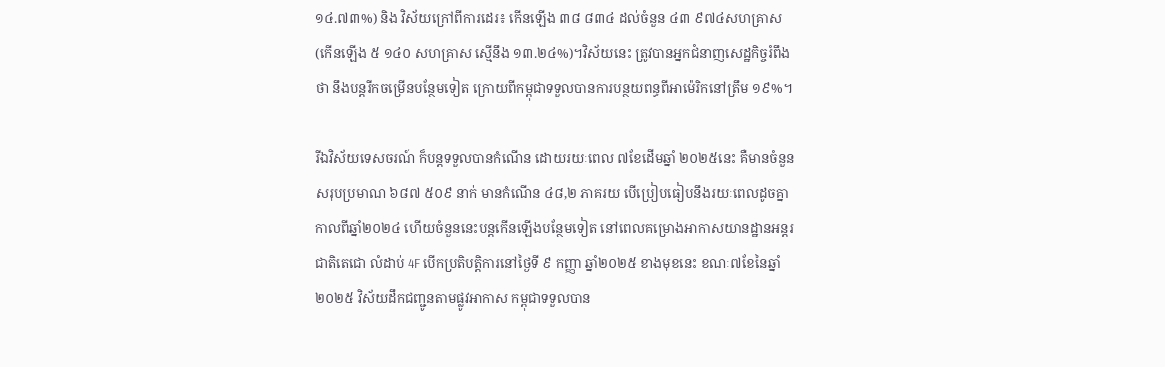១៤.៧៣%) និង វិស័យក្រៅពីការដេរ៖ កើនឡើង ៣៨ ៨៣៤ ដល់ចំនួន ៤៣ ៩៧៤សហគ្រាស (កើនឡើង ៥ ១៤០ សហគ្រាស ស្មើនឹង ១៣.២៤%)។វិស័យនេះ ត្រូវបានអ្នកជំនាញសេដ្ឋកិច្ចរំពឹងថា នឹងបន្តរីកចម្រើនបន្ថែមទៀត ក្រោយពីកម្ពុជាទទួលបានការបន្ថយពន្ធពីអាម៉េរិកនៅត្រឹម ១៩%។

រីឯវិស័យទេសចរណ៍ ក៏បន្តទទួលបានកំណើន ដោយរយៈពេល ៧ខែដើមឆ្នាំ ២០២៥នេះ គឺមានចំនួនសរុបប្រមាណ ៦៨៧ ៥០៩ នាក់ មានកំណើន ៤៨,២ ភាគរយ បើប្រៀបធៀបនឹងរយៈពេលដូចគ្នាកាលពីឆ្នាំ២០២៤ ហើយចំនួននេះបន្តកើនឡើងបន្ថែមទៀត នៅពេលគម្រោងអាកាសយានដ្ឋានអន្តរជាតិតេជោ លំដាប់ 4F បើកប្រតិបត្តិការនៅថ្ងៃទី ៩ កញ្ញា ឆ្នាំ២០២៥ ខាងមុខនេះ ខណៈ៧ខែនៃឆ្នាំ២០២៥ វិស័យដឹកជញ្ជូនតាមផ្លូវអាកាស កម្ពុជាទទួលបាន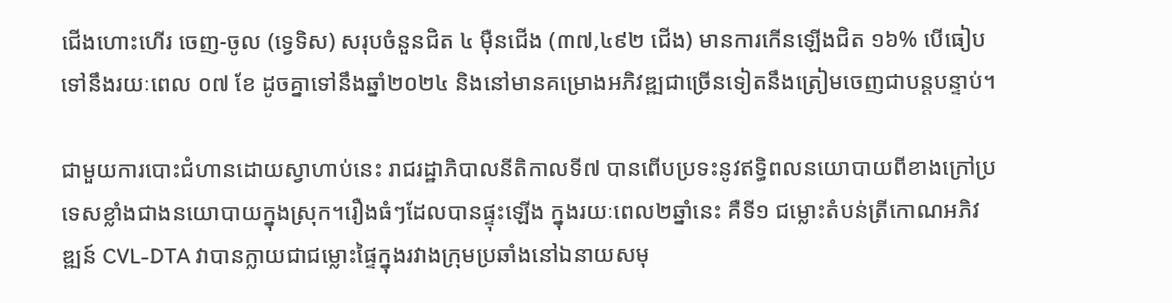ជើងហោះហើរ ចេញ-ចូល (ទ្វេទិស) សរុបចំនួនជិត ៤ ម៉ឺនជើង (៣៧,៤៩២ ជើង) មានការកើនឡើងជិត ១៦% បើធៀបទៅនឹងរយៈពេល ០៧ ខែ ដូចគ្នាទៅនឹងឆ្នាំ២០២៤ និងនៅមានគម្រោងអភិវឌ្ឍជាច្រើនទៀតនឹងត្រៀមចេញជាបន្តបន្ទាប់។

ជាមួយការបោះជំហានដោយស្វាហាប់នេះ រាជរដ្ឋាភិបាលនីតិកាលទី៧ បានពើបប្រទះនូវឥទ្ធិពលនយោបាយពីខាងក្រៅប្រទេសខ្លាំងជាងនយោបាយក្នុងស្រុក។រឿងធំៗដែលបានផ្ទុះឡើង ក្នុងរយៈពេល២ឆ្នាំនេះ គឺទី១ ជម្លោះតំបន់ត្រីកោណអភិវឌ្ឍន៍ CVL-DTA វាបានក្លាយជាជម្លោះផ្ទៃក្នុងរវាងក្រុមប្រឆាំងនៅឯនាយសមុ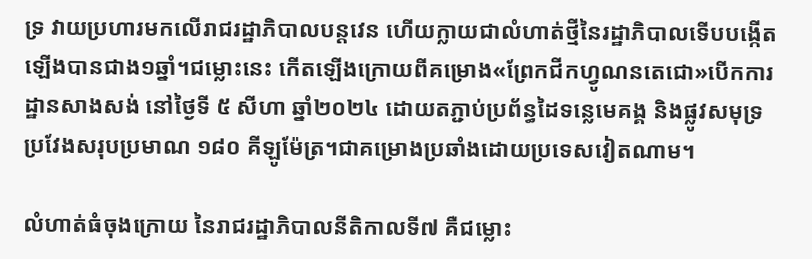ទ្រ វាយប្រហារមកលើរាជរដ្ឋាភិបាលបន្តវេន ហើយក្លាយជាលំហាត់ថ្មីនៃរដ្ឋាភិបាលទើបបង្កើតឡើងបានជាង១ឆ្នាំ។ជម្លោះនេះ កើតឡើងក្រោយពីគម្រោង«ព្រែកជីកហ្វូណនតេជោ»បើកការដ្ឋានសាងសង់ នៅថ្ងៃទី ៥ សីហា ឆ្នាំ២០២៤ ដោយតភ្ជាប់ប្រព័ន្ធដៃទន្លេមេគង្គ និងផ្លូវសមុទ្រ ប្រវែងសរុបប្រមាណ ១៨០ គីឡូម៉ែត្រ។ជាគម្រោងប្រឆាំងដោយប្រទេសវៀតណាម។

លំហាត់ធំចុងក្រោយ នៃរាជរដ្ឋាភិបាលនីតិកាលទី៧ គឺជម្លោះ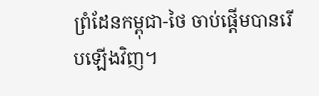ព្រំដែនកម្ពុជា-ថៃ ចាប់ផ្តើមបានរើបឡើងវិញ។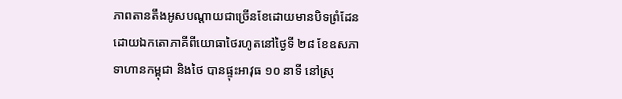ភាពតានតឹងអូសបណ្តាយជាច្រើនខែដោយមានបិទព្រំដែនដោយឯកតោភាគីពីយោធាថៃរហូតនៅថ្ងៃទី ២៨ ខែឧសភា ទាហានកម្ពុជា និងថៃ បានផ្ទុះអាវុធ ១០ នាទី នៅស្រុ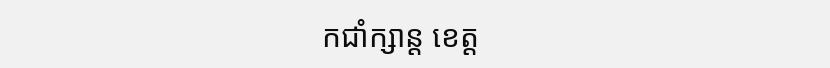កជាំក្សាន្ត ខេត្ត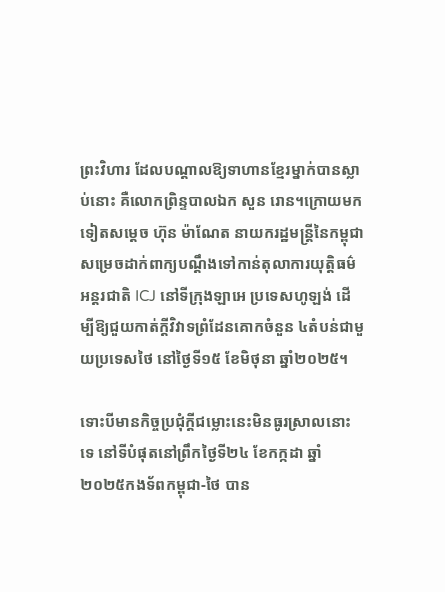ព្រះវិហារ ដែលបណ្ដាលឱ្យទាហានខ្មែរម្នាក់បានស្លាប់នោះ គឺលោកព្រិន្ទបាលឯក សួន រោន។ក្រោយមកទៀតសម្តេច ហ៊ុន ម៉ាណែត នាយករដ្ឋមន្ត្រីនៃកម្ពុជា សម្រេចដាក់ពាក្យបណ្តឹងទៅកាន់តុលាការយុត្តិធម៌អន្តរជាតិ ICJ នៅទីក្រុងឡាអេ ប្រទេសហូឡង់ ដើម្បីឱ្យជួយកាត់ក្តីវិវាទព្រំដែនគោកចំនួន ៤តំបន់ជាមួយប្រទេសថៃ នៅថ្ងៃទី១៥ ខែមិថុនា ឆ្នាំ២០២៥។

ទោះបីមានកិច្ចប្រជុំក្តីជម្លោះនេះមិនធូរស្រាលនោះទេ នៅទីបំផុតនៅព្រឹកថ្ងៃទី២៤ ខែកក្កដា ឆ្នាំ២០២៥កងទ័ពកម្ពុជា-ថៃ បាន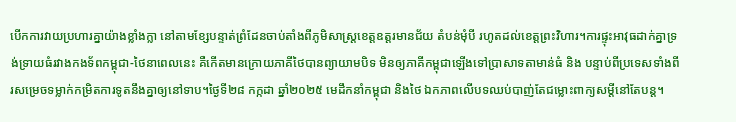បើកការវាយប្រហារគ្នាយ៉ាងខ្លាំងក្លា នៅតាមខ្សែបន្ទាត់ព្រំដែនចាប់តាំងពីភូមិសាស្ត្រខេត្តឧត្តរមានជ័យ តំបន់មុំបី រហូតដល់ខេត្តព្រះវិហារ។ការផ្ទុះអាវុធដាក់គ្នាទ្រង់ទ្រាយធំរវាងកងទ័ពកម្ពុជា-ថៃនាពេលនេះ គឺកើតមានក្រោយភាគីថៃបានព្យាយាមបិទ មិនឲ្យភាគីកម្ពុជាឡើងទៅប្រាសាទតាមាន់ធំ និង បន្ទាប់ពីប្រទេសទាំងពីរសម្រេចទម្លាក់កម្រិតការទូតនឹងគ្នាឲ្យនៅទាប។ថ្ងៃទី២៨ កក្កដា ឆ្នាំ២០២៥ មេដឹកនាំកម្ពុជា និងថៃ ឯកភាពលើបទឈប់បាញ់តែជម្លោះពាក្យសម្តីនៅតែបន្ត។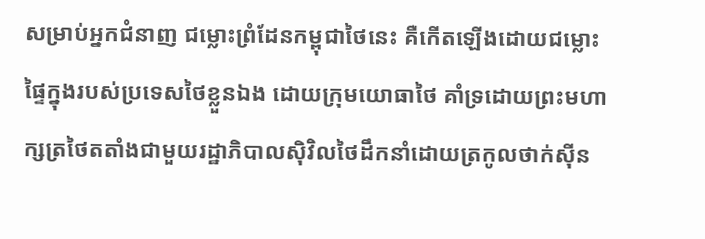សម្រាប់អ្នកជំនាញ ជម្លោះព្រំដែនកម្ពុជាថៃនេះ គឺកើតឡើងដោយជម្លោះផ្ទៃក្នុងរបស់ប្រទេសថៃខ្លួនឯង ដោយក្រុមយោធាថៃ គាំទ្រដោយព្រះមហាក្សត្រថៃតតាំងជាមួយរដ្ឋាភិបាលស៊ិវិលថៃដឹកនាំដោយត្រកូលថាក់ស៊ីន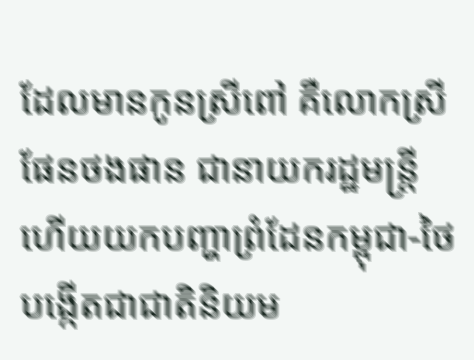ដែលមានកូនស្រីពៅ គឺលោកស្រីផែនថងផាន ជានាយករដ្ឋមន្ត្រី ហើយយកបញ្ហាព្រំដែនកម្ពុជា-ថៃ បង្កើតជាជាតិនិយម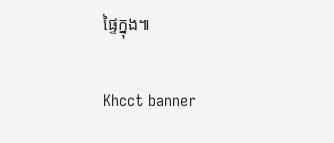ផ្ទៃក្នុង៕

Khcct banner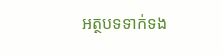អត្ថបទទាក់ទង